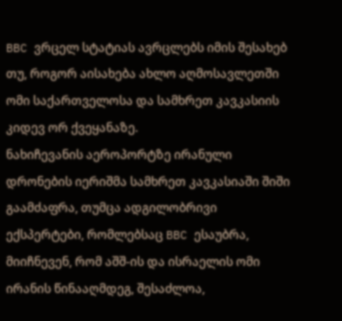BBC ვრცელ სტატიას ავრცლებს იმის შესახებ თუ, როგორ აისახება ახლო აღმოსავლეთში ომი საქართველოსა და სამხრეთ კავკასიის კიდევ ორ ქვეყანაზე.
ნახიჩევანის აეროპორტზე ირანული დრონების იერიშმა სამხრეთ კავკასიაში შიში გაამძაფრა, თუმცა ადგილობრივი ექსპერტები, რომლებსაც BBC ესაუბრა, მიიჩნევენ, რომ აშშ-ის და ისრაელის ომი ირანის წინააღმდეგ, შესაძლოა,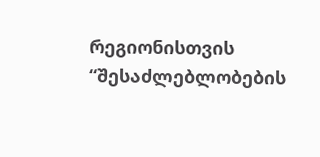რეგიონისთვის “შესაძლებლობების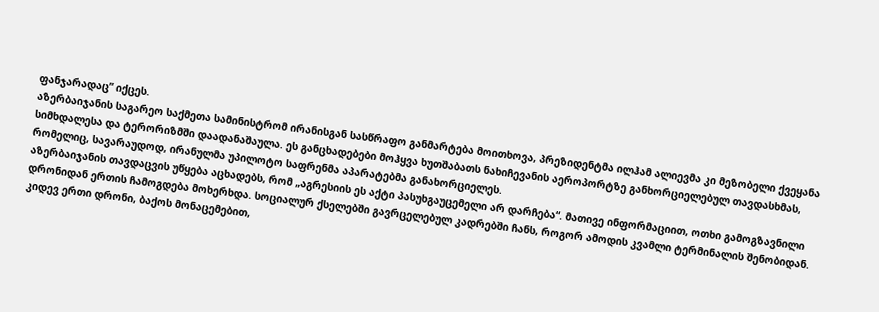ფანჯარადაც” იქცეს.
აზერბაიჯანის საგარეო საქმეთა სამინისტრომ ირანისგან სასწრაფო განმარტება მოითხოვა, პრეზიდენტმა ილჰამ ალიევმა კი მეზობელი ქვეყანა სიმხდალესა და ტერორიზმში დაადანაშაულა. ეს განცხადებები მოჰყვა ხუთშაბათს ნახიჩევანის აეროპორტზე განხორციელებულ თავდასხმას, რომელიც, სავარაუდოდ, ირანულმა უპილოტო საფრენმა აპარატებმა განახორციელეს.
აზერბაიჯანის თავდაცვის უწყება აცხადებს, რომ „აგრესიის ეს აქტი პასუხგაუცემელი არ დარჩება“. მათივე ინფორმაციით, ოთხი გამოგზავნილი დრონიდან ერთის ჩამოგდება მოხერხდა. სოციალურ ქსელებში გავრცელებულ კადრებში ჩანს, როგორ ამოდის კვამლი ტერმინალის შენობიდან. კიდევ ერთი დრონი, ბაქოს მონაცემებით,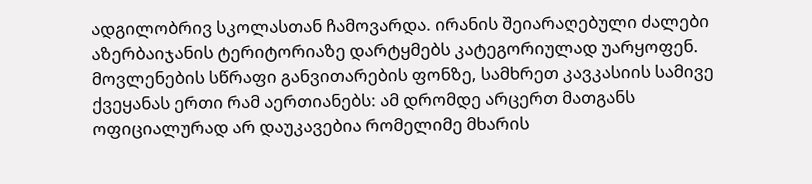ადგილობრივ სკოლასთან ჩამოვარდა. ირანის შეიარაღებული ძალები აზერბაიჯანის ტერიტორიაზე დარტყმებს კატეგორიულად უარყოფენ.
მოვლენების სწრაფი განვითარების ფონზე, სამხრეთ კავკასიის სამივე ქვეყანას ერთი რამ აერთიანებს: ამ დრომდე არცერთ მათგანს ოფიციალურად არ დაუკავებია რომელიმე მხარის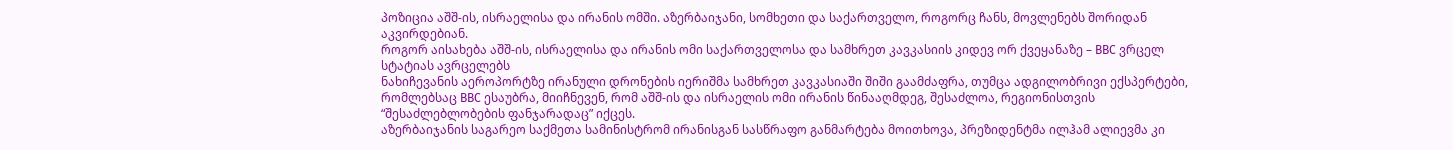პოზიცია აშშ-ის, ისრაელისა და ირანის ომში. აზერბაიჯანი, სომხეთი და საქართველო, როგორც ჩანს, მოვლენებს შორიდან აკვირდებიან.
როგორ აისახება აშშ-ის, ისრაელისა და ირანის ომი საქართველოსა და სამხრეთ კავკასიის კიდევ ორ ქვეყანაზე – BBC ვრცელ სტატიას ავრცელებს
ნახიჩევანის აეროპორტზე ირანული დრონების იერიშმა სამხრეთ კავკასიაში შიში გაამძაფრა, თუმცა ადგილობრივი ექსპერტები, რომლებსაც BBC ესაუბრა, მიიჩნევენ, რომ აშშ-ის და ისრაელის ომი ირანის წინააღმდეგ, შესაძლოა, რეგიონისთვის “შესაძლებლობების ფანჯარადაც” იქცეს.
აზერბაიჯანის საგარეო საქმეთა სამინისტრომ ირანისგან სასწრაფო განმარტება მოითხოვა, პრეზიდენტმა ილჰამ ალიევმა კი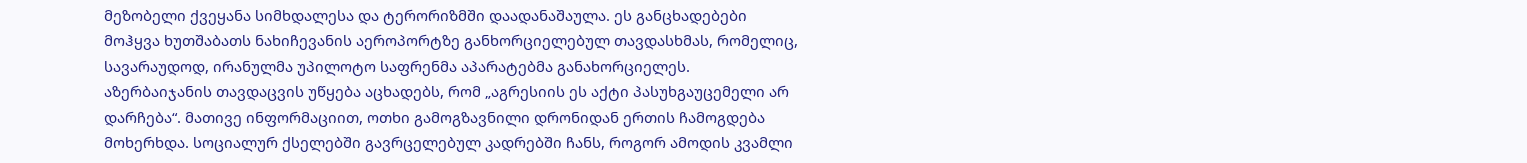მეზობელი ქვეყანა სიმხდალესა და ტერორიზმში დაადანაშაულა. ეს განცხადებები მოჰყვა ხუთშაბათს ნახიჩევანის აეროპორტზე განხორციელებულ თავდასხმას, რომელიც, სავარაუდოდ, ირანულმა უპილოტო საფრენმა აპარატებმა განახორციელეს.
აზერბაიჯანის თავდაცვის უწყება აცხადებს, რომ „აგრესიის ეს აქტი პასუხგაუცემელი არ დარჩება“. მათივე ინფორმაციით, ოთხი გამოგზავნილი დრონიდან ერთის ჩამოგდება მოხერხდა. სოციალურ ქსელებში გავრცელებულ კადრებში ჩანს, როგორ ამოდის კვამლი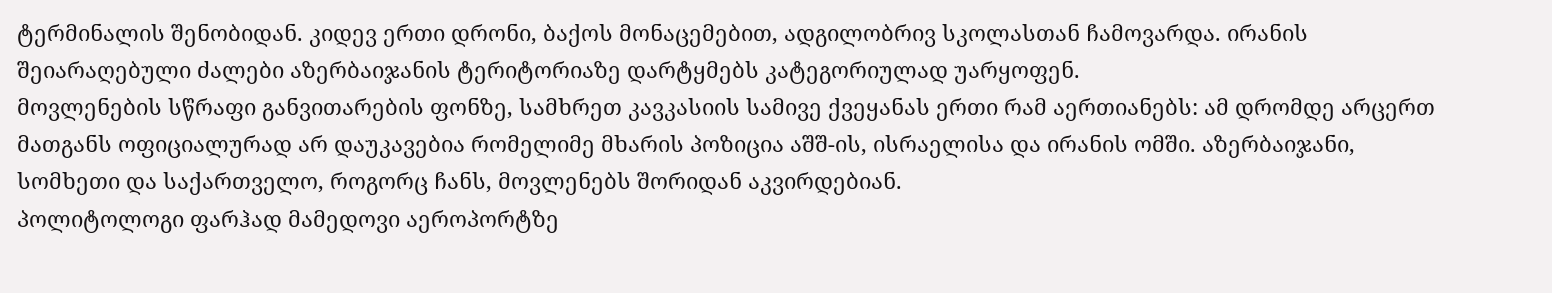ტერმინალის შენობიდან. კიდევ ერთი დრონი, ბაქოს მონაცემებით, ადგილობრივ სკოლასთან ჩამოვარდა. ირანის შეიარაღებული ძალები აზერბაიჯანის ტერიტორიაზე დარტყმებს კატეგორიულად უარყოფენ.
მოვლენების სწრაფი განვითარების ფონზე, სამხრეთ კავკასიის სამივე ქვეყანას ერთი რამ აერთიანებს: ამ დრომდე არცერთ მათგანს ოფიციალურად არ დაუკავებია რომელიმე მხარის პოზიცია აშშ-ის, ისრაელისა და ირანის ომში. აზერბაიჯანი, სომხეთი და საქართველო, როგორც ჩანს, მოვლენებს შორიდან აკვირდებიან.
პოლიტოლოგი ფარჰად მამედოვი აეროპორტზე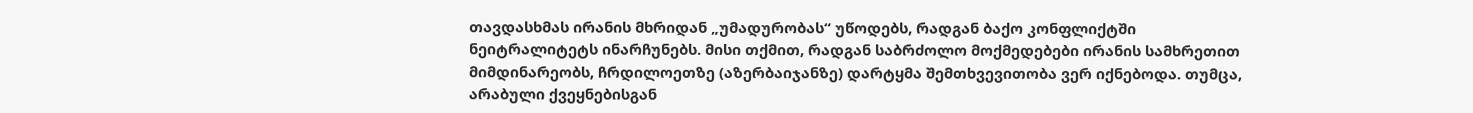თავდასხმას ირანის მხრიდან „უმადურობას“ უწოდებს, რადგან ბაქო კონფლიქტში ნეიტრალიტეტს ინარჩუნებს. მისი თქმით, რადგან საბრძოლო მოქმედებები ირანის სამხრეთით მიმდინარეობს, ჩრდილოეთზე (აზერბაიჯანზე) დარტყმა შემთხვევითობა ვერ იქნებოდა. თუმცა, არაბული ქვეყნებისგან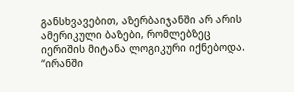განსხვავებით, აზერბაიჯანში არ არის ამერიკული ბაზები, რომლებზეც იერიშის მიტანა ლოგიკური იქნებოდა.
“ირანში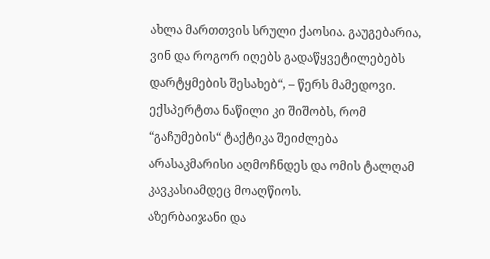ახლა მართთვის სრული ქაოსია. გაუგებარია, ვინ და როგორ იღებს გადაწყვეტილებებს დარტყმების შესახებ“, – წერს მამედოვი. ექსპერტთა ნაწილი კი შიშობს, რომ “გაჩუმების“ ტაქტიკა შეიძლება არასაკმარისი აღმოჩნდეს და ომის ტალღამ კავკასიამდეც მოაღწიოს.
აზერბაიჯანი და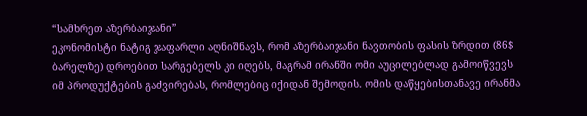“სამხრეთ აზერბაიჯანი”
ეკონომისტი ნატიგ ჯაფარლი აღნიშნავს, რომ აზერბაიჯანი ნავთობის ფასის ზრდით (86$ ბარელზე) დროებით სარგებელს კი იღებს, მაგრამ ირანში ომი აუცილებლად გამოიწვევს იმ პროდუქტების გაძვირებას, რომლებიც იქიდან შემოდის. ომის დაწყებისთანავე ირანმა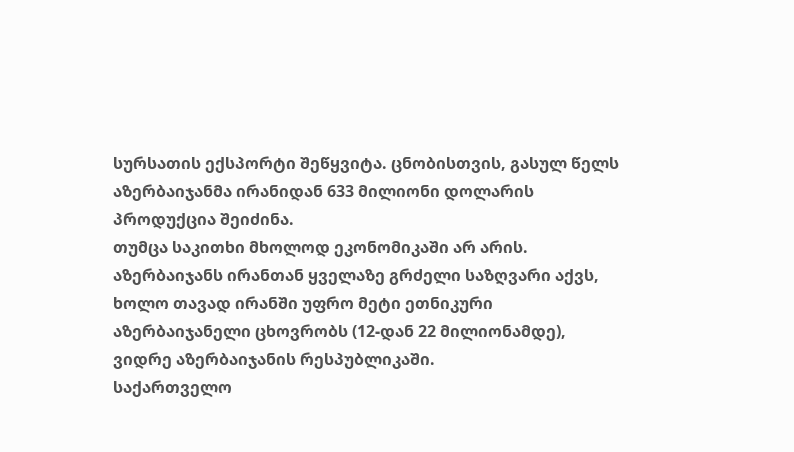სურსათის ექსპორტი შეწყვიტა. ცნობისთვის, გასულ წელს აზერბაიჯანმა ირანიდან 633 მილიონი დოლარის პროდუქცია შეიძინა.
თუმცა საკითხი მხოლოდ ეკონომიკაში არ არის. აზერბაიჯანს ირანთან ყველაზე გრძელი საზღვარი აქვს, ხოლო თავად ირანში უფრო მეტი ეთნიკური აზერბაიჯანელი ცხოვრობს (12-დან 22 მილიონამდე), ვიდრე აზერბაიჯანის რესპუბლიკაში.
საქართველო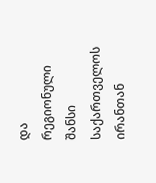და რეგიონული შანსი
საქართველოს ირანთან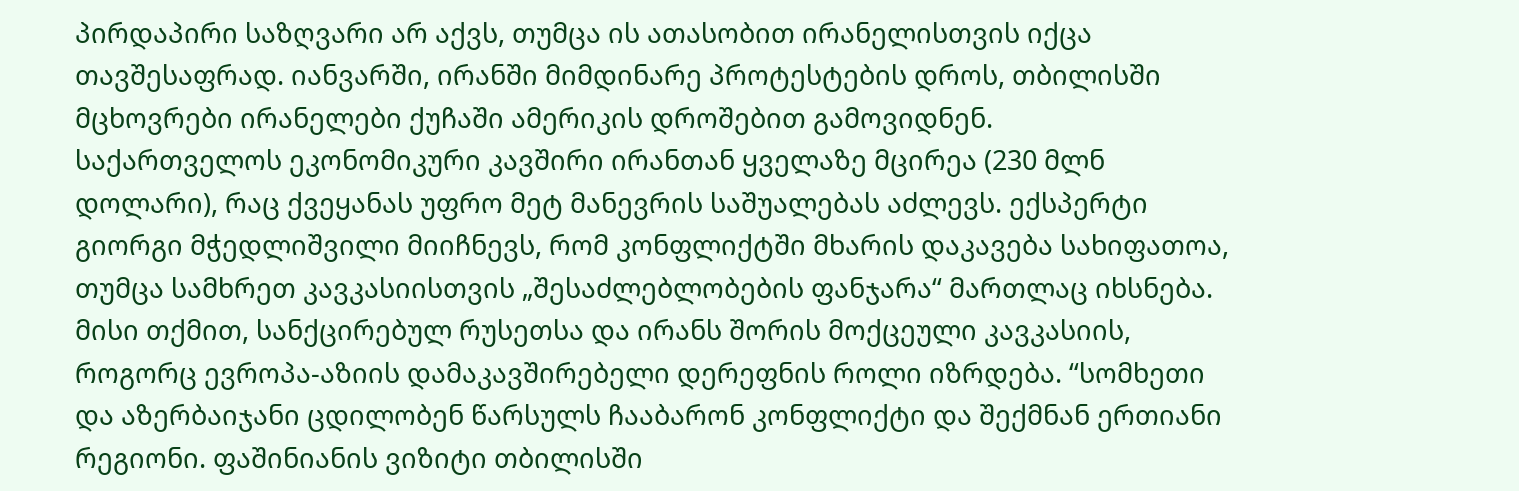პირდაპირი საზღვარი არ აქვს, თუმცა ის ათასობით ირანელისთვის იქცა თავშესაფრად. იანვარში, ირანში მიმდინარე პროტესტების დროს, თბილისში მცხოვრები ირანელები ქუჩაში ამერიკის დროშებით გამოვიდნენ.
საქართველოს ეკონომიკური კავშირი ირანთან ყველაზე მცირეა (230 მლნ დოლარი), რაც ქვეყანას უფრო მეტ მანევრის საშუალებას აძლევს. ექსპერტი გიორგი მჭედლიშვილი მიიჩნევს, რომ კონფლიქტში მხარის დაკავება სახიფათოა, თუმცა სამხრეთ კავკასიისთვის „შესაძლებლობების ფანჯარა“ მართლაც იხსნება.
მისი თქმით, სანქცირებულ რუსეთსა და ირანს შორის მოქცეული კავკასიის, როგორც ევროპა-აზიის დამაკავშირებელი დერეფნის როლი იზრდება. “სომხეთი და აზერბაიჯანი ცდილობენ წარსულს ჩააბარონ კონფლიქტი და შექმნან ერთიანი რეგიონი. ფაშინიანის ვიზიტი თბილისში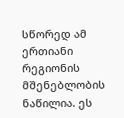სწორედ ამ ერთიანი რეგიონის მშენებლობის ნაწილია. ეს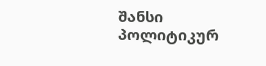შანსი პოლიტიკურ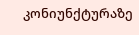კონიუნქტურაზე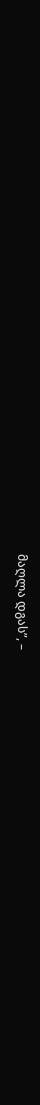მაღლა დგას”, –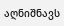აღნიშნავს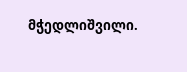მჭედლიშვილი.